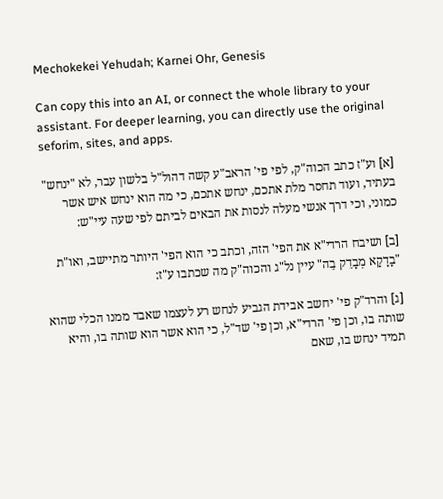Mechokekei Yehudah; Karnei Ohr, Genesis

Can copy this into an AI, or connect the whole library to your assistant. For deeper learning, you can directly use the original seforim, sites, and apps.

[א] וע"ז כתב הכוה"ק, לפי פי' הראב"ע קשה דהול"ל בלשון עבר, לא "ינחש" בעתיד, ועוד תחסר מלת אתכם, ינחש אתכם, כי מה הוא ינחש איש אשר כמוני, וכי דרך אנשי מעלה לנסות את הבאים לביתם לפי שעה עיי"ש:

[ב] ושיבח הרדי"א את הפי' הזה, וכתב כי הוא הפי' היותר מתיישב, ואו"ת "בָדָקָא מְבָדֵק בֵה" עיין נל"ג והכוה"ק מה שכתבו ע"ז:

[ג] והרד"ק פי' יחשב אבידת הגביע לנחש רע לעצמו שאבד ממנו הכלי שהוא שותה בו, וכן פי' הרדי"א, וכן פי' שד"ל, כי הוא אשר הוא שותה בו, והיא תמיד ינחש בו, שאם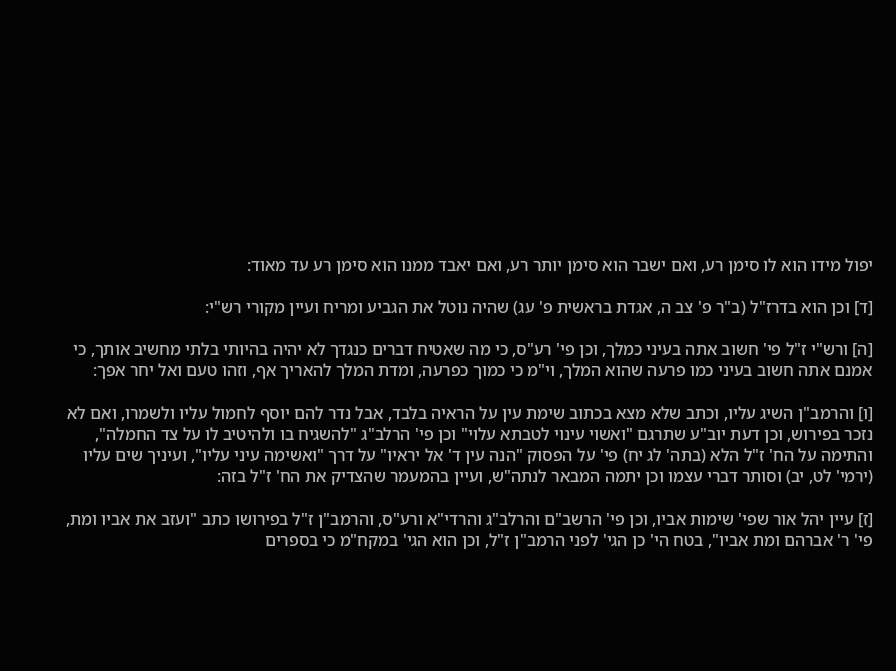יפול מידו הוא לו סימן רע, ואם ישבר הוא סימן יותר רע, ואם יאבד ממנו הוא סימן רע עד מאוד:

[ד] וכן הוא בדרז"ל (ב"ר פ' צב ה, אגדת בראשית פ' עג) שהיה נוטל את הגביע ומריח ועיין מקורי רש"י:

[ה] ורש"י ז"ל פי' חשוב אתה בעיני כמלך, וכן פי' רע"ס, כי מה שאטיח דברים כנגדך לא יהיה בהיותי בלתי מחשיב אותך, כי אמנם אתה חשוב בעיני כמו פרעה שהוא המלך, וי"מ כי כמוך כפרעה, ומדת המלך להאריך אף, וזהו טעם ואל יחר אפך:

[ו] והרמב"ן השיג עליו, וכתב שלא מצא בכתוב שימת עין על הראיה בלבד, אבל נדר להם יוסף לחמול עליו ולשמרו, ואם לא נזכר בפירוש, וכן דעת יוב"ע שתרגם "ואשוי עינוי לטבתא עלוי" וכן פי' הרלב"ג "להשגיח בו ולהיטיב לו על צד החמלה", והתימה על הח' ז"ל הלא (בתה' לג יח) פי' על הפסוק "הנה עין ד' אל יראיו" על דרך "ואשימה עיני עליו", ועיניך שים עליו (ירמי' לט, יב) וסותר דברי עצמו וכן יתמה המבאר לנתה"ש, ועיין בהמעמר שהצדיק את הח' ז"ל בזה:

[ז] עיין יהל אור שפי' שימות אביו, וכן פי' הרשב"ם והרלב"ג והרדי"א ורע"ס, והרמב"ן ז"ל בפירושו כתב "ועזב את אביו ומת, פי' ר' אברהם ומת אביו", בטח הי' כן הגי' לפני הרמב"ן ז"ל, וכן הוא הגי' במקח"מ כי בספרים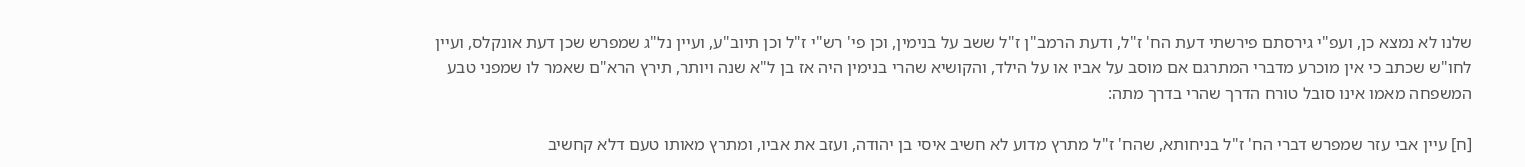שלנו לא נמצא כן, ועפ"י גירסתם פירשתי דעת הח' ז"ל, ודעת הרמב"ן ז"ל ששב על בנימין, וכן פי' רש"י ז"ל וכן תיוב"ע, ועיין נל"ג שמפרש שכן דעת אונקלס, ועיין לחו"ש שכתב כי אין מוכרע מדברי המתרגם אם מוסב על אביו או על הילד, והקושיא שהרי בנימין היה אז בן ל"א שנה ויותר, תירץ הרא"ם שאמר לו שמפני טבע המשפחה מאמו אינו סובל טורח הדרך שהרי בדרך מתה:

[ח] עיין אבי עזר שמפרש דברי הח' ז"ל בניחותא, שהח' ז"ל מתרץ מדוע לא חשיב איסי בן יהודה, ועזב את אביו, ומתרץ מאותו טעם דלא קחשיב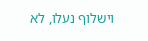וישלוף נעלו, לא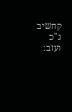קחשיב ג"כ ועזב: